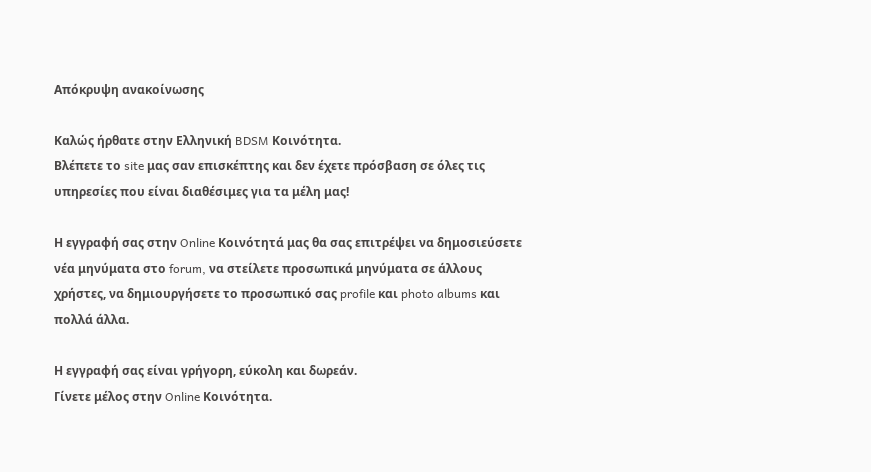Απόκρυψη ανακοίνωσης

Καλώς ήρθατε στην Ελληνική BDSM Κοινότητα.
Βλέπετε το site μας σαν επισκέπτης και δεν έχετε πρόσβαση σε όλες τις υπηρεσίες που είναι διαθέσιμες για τα μέλη μας!

Η εγγραφή σας στην Online Κοινότητά μας θα σας επιτρέψει να δημοσιεύσετε νέα μηνύματα στο forum, να στείλετε προσωπικά μηνύματα σε άλλους χρήστες, να δημιουργήσετε το προσωπικό σας profile και photo albums και πολλά άλλα.

Η εγγραφή σας είναι γρήγορη, εύκολη και δωρεάν.
Γίνετε μέλος στην Online Κοινότητα.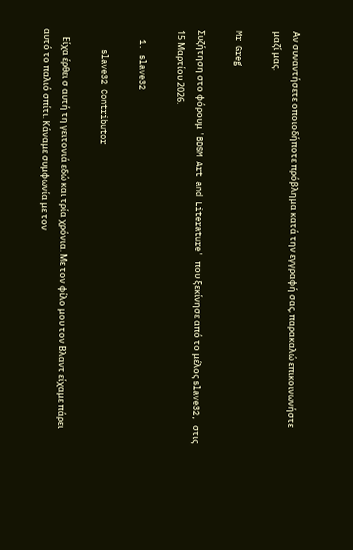Αν συναντήσετε οποιοδήποτε πρόβλημα κατά την εγγραφή σας, παρακαλώ επικοινωνήστε μαζί μας.

Mr Greg

Συζήτηση στο φόρουμ 'BDSM Art and Literature' που ξεκίνησε από το μέλος slave32, στις 15 Μαρτίου 2026.

  1. slave32

    slave32 Contributor

    Είχα έρθει σ αυτή τη γειτονιά εδώ και τρία χρόνια. Με τον φίλο μου τον Βλαντ είχαμε πάρει αυτό το παλιό σπίτι. Κάναμε συμφωνία με τον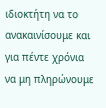ιδιοκτήτη να το ανακαινίσουμε και για πέντε χρόνια να μη πληρώνουμε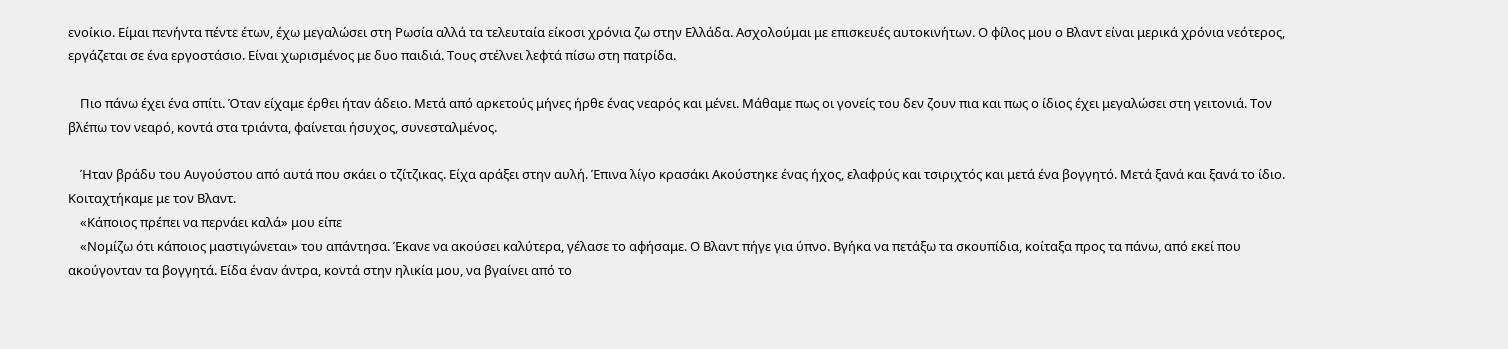ενοίκιο. Είμαι πενήντα πέντε έτων, έχω μεγαλώσει στη Ρωσία αλλά τα τελευταία είκοσι χρόνια ζω στην Ελλάδα. Ασχολούμαι με επισκευές αυτοκινήτων. Ο φίλος μου ο Βλαντ είναι μερικά χρόνια νεότερος, εργάζεται σε ένα εργοστάσιο. Είναι χωρισμένος με δυο παιδιά. Τους στέλνει λεφτά πίσω στη πατρίδα.

    Πιο πάνω έχει ένα σπίτι. Όταν είχαμε έρθει ήταν άδειο. Μετά από αρκετούς μήνες ήρθε ένας νεαρός και μένει. Μάθαμε πως οι γονείς του δεν ζουν πια και πως ο ίδιος έχει μεγαλώσει στη γειτονιά. Τον βλέπω τον νεαρό, κοντά στα τριάντα, φαίνεται ήσυχος, συνεσταλμένος.

    Ήταν βράδυ του Αυγούστου από αυτά που σκάει ο τζίτζικας. Είχα αράξει στην αυλή. Έπινα λίγο κρασάκι Ακούστηκε ένας ήχος, ελαφρύς και τσιριχτός και μετά ένα βογγητό. Μετά ξανά και ξανά το ίδιο. Κοιταχτήκαμε με τον Βλαντ.
    «Κάποιος πρέπει να περνάει καλά» μου είπε
    «Νομίζω ότι κάποιος μαστιγώνεται» του απάντησα. Έκανε να ακούσει καλύτερα, γέλασε το αφήσαμε. Ο Βλαντ πήγε για ύπνο. Βγήκα να πετάξω τα σκουπίδια, κοίταξα προς τα πάνω, από εκεί που ακούγονταν τα βογγητά. Είδα έναν άντρα, κοντά στην ηλικία μου, να βγαίνει από το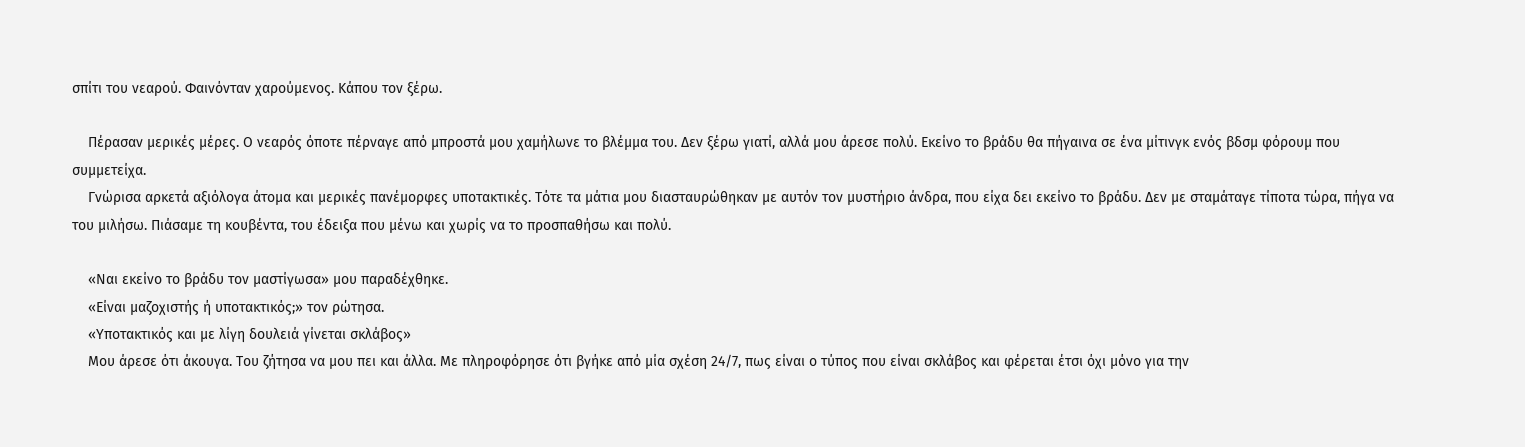σπίτι του νεαρού. Φαινόνταν χαρούμενος. Κάπου τον ξέρω.

    Πέρασαν μερικές μέρες. Ο νεαρός όποτε πέρναγε από μπροστά μου χαμήλωνε το βλέμμα του. Δεν ξέρω γιατί, αλλά μου άρεσε πολύ. Εκείνο το βράδυ θα πήγαινα σε ένα μίτινγκ ενός βδσμ φόρουμ που συμμετείχα.
    Γνώρισα αρκετά αξιόλογα άτομα και μερικές πανέμορφες υποτακτικές. Τότε τα μάτια μου διασταυρώθηκαν με αυτόν τον μυστήριο άνδρα, που είχα δει εκείνο το βράδυ. Δεν με σταμάταγε τίποτα τώρα, πήγα να του μιλήσω. Πιάσαμε τη κουβέντα, του έδειξα που μένω και χωρίς να το προσπαθήσω και πολύ.

    «Ναι εκείνο το βράδυ τον μαστίγωσα» μου παραδέχθηκε.
    «Είναι μαζοχιστής ή υποτακτικός;» τον ρώτησα.
    «Υποτακτικός και με λίγη δουλειά γίνεται σκλάβος»
    Μου άρεσε ότι άκουγα. Του ζήτησα να μου πει και άλλα. Με πληροφόρησε ότι βγήκε από μία σχέση 24/7, πως είναι ο τύπος που είναι σκλάβος και φέρεται έτσι όχι μόνο για την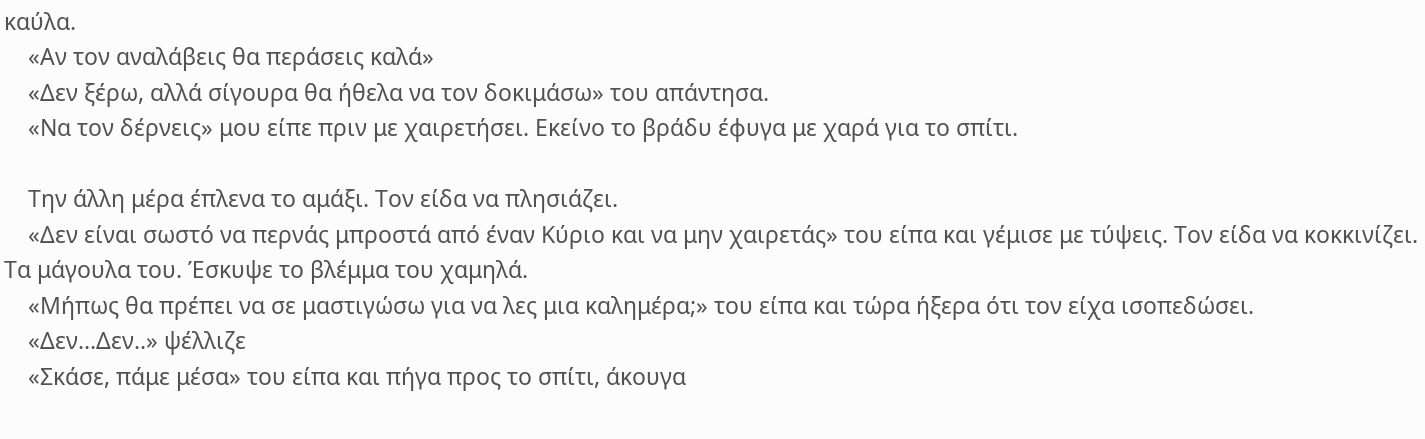καύλα.
    «Αν τον αναλάβεις θα περάσεις καλά»
    «Δεν ξέρω, αλλά σίγουρα θα ήθελα να τον δοκιμάσω» του απάντησα.
    «Να τον δέρνεις» μου είπε πριν με χαιρετήσει. Εκείνο το βράδυ έφυγα με χαρά για το σπίτι.

    Την άλλη μέρα έπλενα το αμάξι. Τον είδα να πλησιάζει.
    «Δεν είναι σωστό να περνάς μπροστά από έναν Κύριο και να μην χαιρετάς» του είπα και γέμισε με τύψεις. Τον είδα να κοκκινίζει. Τα μάγουλα του. Έσκυψε το βλέμμα του χαμηλά.
    «Μήπως θα πρέπει να σε μαστιγώσω για να λες μια καλημέρα;» του είπα και τώρα ήξερα ότι τον είχα ισοπεδώσει.
    «Δεν...Δεν..» ψέλλιζε
    «Σκάσε, πάμε μέσα» του είπα και πήγα προς το σπίτι, άκουγα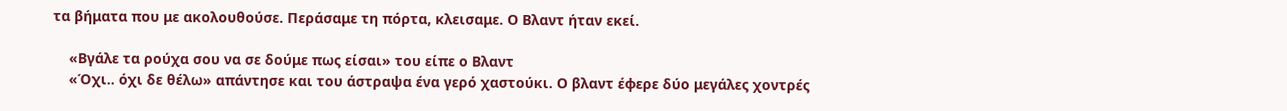τα βήματα που με ακολουθούσε. Περάσαμε τη πόρτα, κλεισαμε. Ο Βλαντ ήταν εκεί.

    «Βγάλε τα ρούχα σου να σε δούμε πως είσαι» του είπε ο Βλαντ
    «Όχι.. όχι δε θέλω» απάντησε και του άστραψα ένα γερό χαστούκι. Ο βλαντ έφερε δύο μεγάλες χοντρές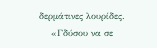δερμάτινες λουρίδες.
    «Γδύσου να σε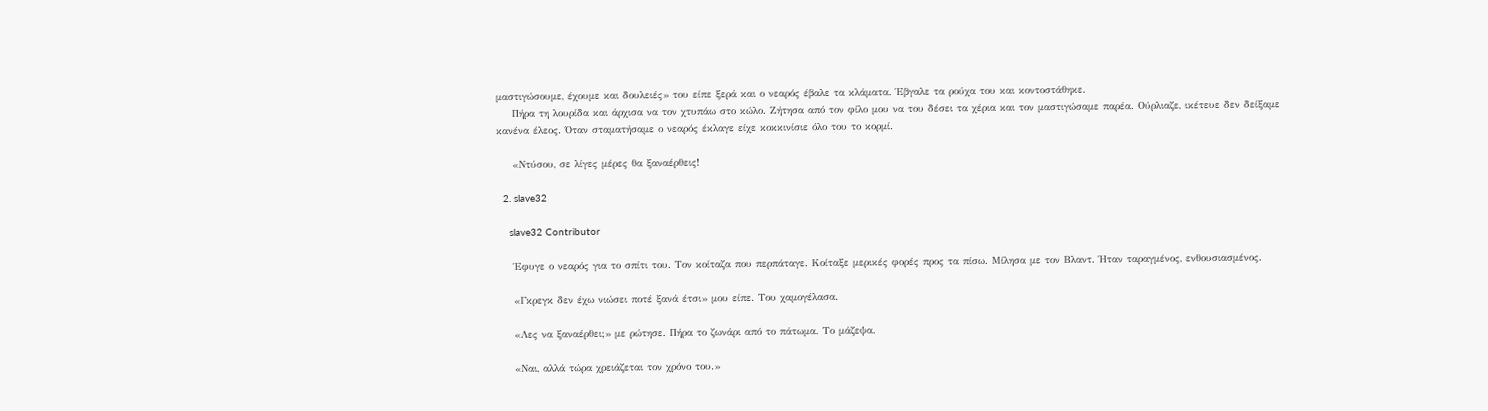μαστιγώσουμε, έχουμε και δουλειές» του είπε ξερά και ο νεαρός έβαλε τα κλάματα. Έβγαλε τα ρούχα του και κοντοστάθηκε.
    Πήρα τη λουρίδα και άρχισα να τον χτυπάω στο κώλο. Ζήτησα από τον φίλο μου να του δέσει τα χέρια και τον μαστιγώσαμε παρέα. Ούρλιαζε, ικέτευε δεν δείξαμε κανένα έλεος. Όταν σταματήσαμε ο νεαρός έκλαγε είχε κοκκινίσιε όλο του το κορμί.

    «Ντύσου, σε λίγες μέρες θα ξαναέρθεις!

  2. slave32

    slave32 Contributor

    Έφυγε ο νεαρός για το σπίτι του. Τον κοίταζα που περπάταγε. Κοίταξε μερικές φορές προς τα πίσω. Μίλησα με τον Βλαντ. Ήταν ταραγμένος, ενθουσιασμένος.

    «Γκρεγκ δεν έχω νιώσει ποτέ ξανά έτσι» μου είπε. Του χαμογέλασα.

    «Λες να ξαναέρθει;» με ρώτησε. Πήρα το ζωνάρι από το πάτωμα. Το μάζεψα.

    «Ναι, αλλά τώρα χρειάζεται τον χρόνο του.»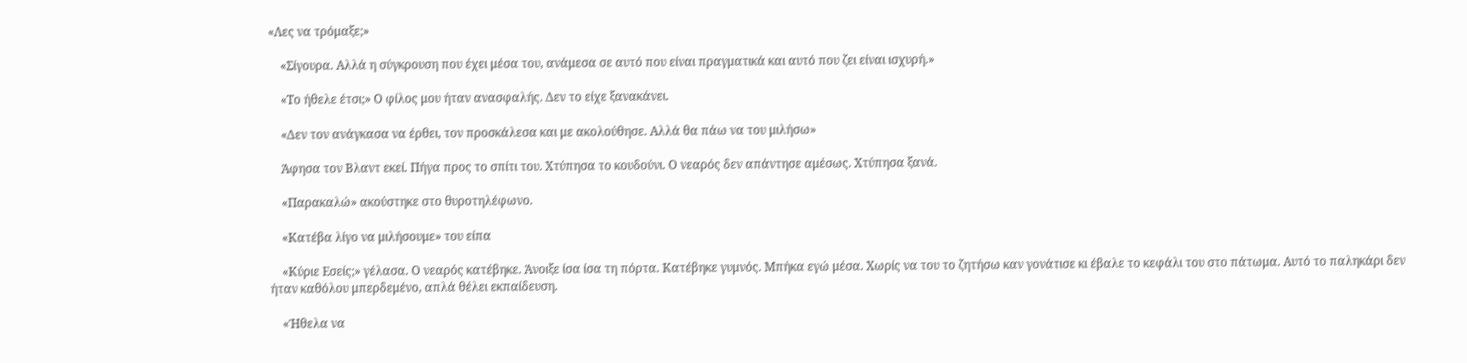«Λες να τρόμαξε;»

    «Σίγουρα. Αλλά η σύγκρουση που έχει μέσα του, ανάμεσα σε αυτό που είναι πραγματικά και αυτό που ζει είναι ισχυρή.»

    «Το ήθελε έτσι;» Ο φίλος μου ήταν ανασφαλής. Δεν το είχε ξανακάνει.

    «Δεν τον ανάγκασα να έρθει, τον προσκάλεσα και με ακολούθησε. Αλλά θα πάω να του μιλήσω»

    Άφησα τον Βλαντ εκεί. Πήγα προς το σπίτι του. Χτύπησα το κουδούνι. Ο νεαρός δεν απάντησε αμέσως. Χτύπησα ξανά.

    «Παρακαλώ» ακούστηκε στο θυροτηλέφωνο.

    «Κατέβα λίγο να μιλήσουμε» του είπα

    «Κύριε Εσείς;» γέλασα. Ο νεαρός κατέβηκε. Άνοιξε ίσα ίσα τη πόρτα. Κατέβηκε γυμνός. Μπήκα εγώ μέσα. Χωρίς να του το ζητήσω καν γονάτισε κι έβαλε το κεφάλι του στο πάτωμα. Αυτό το παληκάρι δεν ήταν καθόλου μπερδεμένο, απλά θέλει εκπαίδευση.

    «Ήθελα να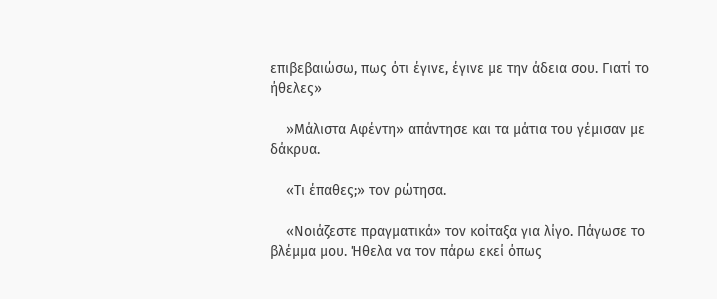επιβεβαιώσω, πως ότι έγινε, έγινε με την άδεια σου. Γιατί το ήθελες»

    »Μάλιστα Αφέντη» απάντησε και τα μάτια του γέμισαν με δάκρυα.

    «Τι έπαθες;» τον ρώτησα.

    «Νοιάζεστε πραγματικά» τον κοίταξα για λίγο. Πάγωσε το βλέμμα μου. Ήθελα να τον πάρω εκεί όπως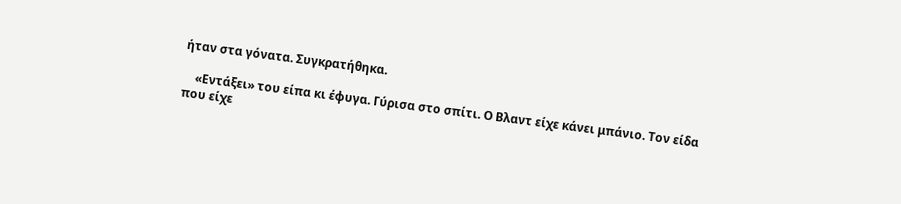ήταν στα γόνατα. Συγκρατήθηκα.

    «Εντάξει» του είπα κι έφυγα. Γύρισα στο σπίτι. Ο Βλαντ είχε κάνει μπάνιο. Τον είδα που είχε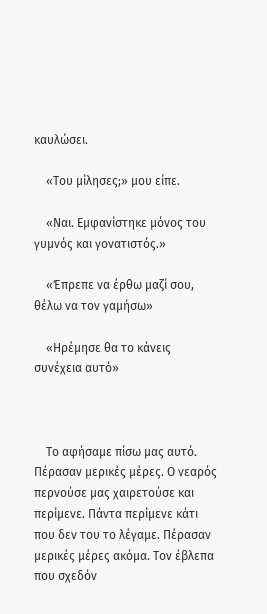καυλώσει.

    «Του μίλησες;» μου είπε.

    «Ναι. Εμφανίστηκε μόνος του γυμνός και γονατιστός.»

    «Έπρεπε να έρθω μαζί σου, θέλω να τον γαμήσω»

    «Ηρέμησε θα το κάνεις συνέχεια αυτό»



    Το αφήσαμε πίσω μας αυτό. Πέρασαν μερικές μέρες. Ο νεαρός περνούσε μας χαιρετούσε και περίμενε. Πάντα περίμενε κάτι που δεν του το λέγαμε. Πέρασαν μερικές μέρες ακόμα. Τον έβλεπα που σχεδόν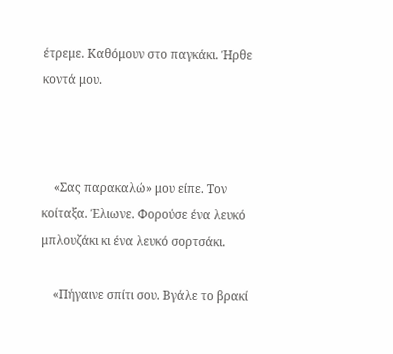έτρεμε. Καθόμουν στο παγκάκι. Ήρθε κοντά μου.



    «Σας παρακαλώ» μου είπε. Τον κοίταξα. Έλιωνε. Φορούσε ένα λευκό μπλουζάκι κι ένα λευκό σορτσάκι.

    «Πήγαινε σπίτι σου. Βγάλε το βρακί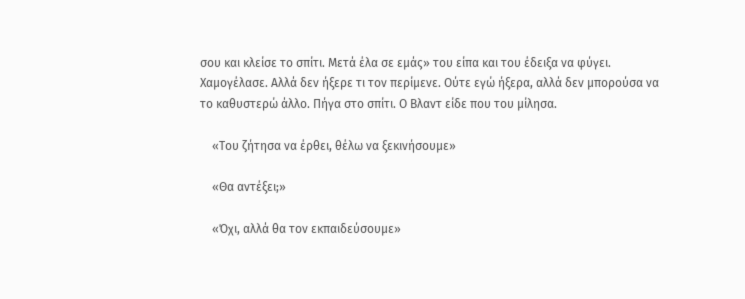σου και κλείσε το σπίτι. Μετά έλα σε εμάς» του είπα και του έδειξα να φύγει. Χαμογέλασε. Αλλά δεν ήξερε τι τον περίμενε. Ούτε εγώ ήξερα, αλλά δεν μπορούσα να το καθυστερώ άλλο. Πήγα στο σπίτι. Ο Βλαντ είδε που του μίλησα.

    «Του ζήτησα να έρθει, θέλω να ξεκινήσουμε»

    «Θα αντέξει;»

    «Όχι, αλλά θα τον εκπαιδεύσουμε»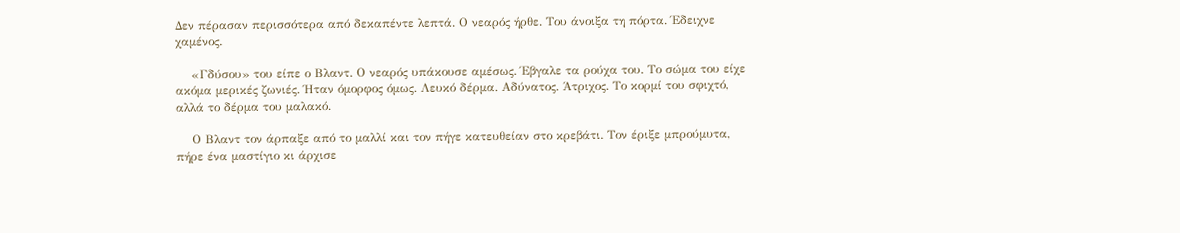Δεν πέρασαν περισσότερα από δεκαπέντε λεπτά. Ο νεαρός ήρθε. Του άνοιξα τη πόρτα. Έδειχνε χαμένος.

    «Γδύσου» του είπε ο Βλαντ. Ο νεαρός υπάκουσε αμέσως. Έβγαλε τα ρούχα του. Το σώμα του είχε ακόμα μερικές ζωνιές. Ήταν όμορφος όμως. Λευκό δέρμα. Αδύνατος. Άτριχος. Το κορμί του σφιχτό, αλλά το δέρμα του μαλακό.

    Ο Βλαντ τον άρπαξε από το μαλλί και τον πήγε κατευθείαν στο κρεβάτι. Τον έριξε μπρούμυτα, πήρε ένα μαστίγιο κι άρχισε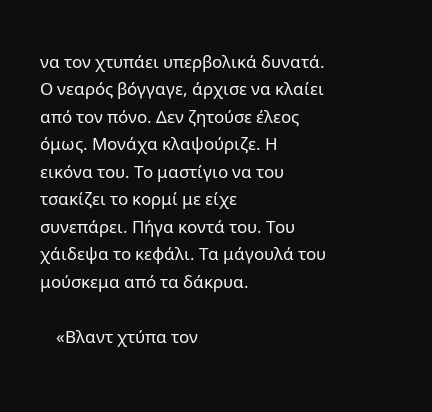να τον χτυπάει υπερβολικά δυνατά. Ο νεαρός βόγγαγε, άρχισε να κλαίει από τον πόνο. Δεν ζητούσε έλεος όμως. Μονάχα κλαψούριζε. Η εικόνα του. Το μαστίγιο να του τσακίζει το κορμί με είχε συνεπάρει. Πήγα κοντά του. Του χάιδεψα το κεφάλι. Τα μάγουλά του μούσκεμα από τα δάκρυα.

    «Βλαντ χτύπα τον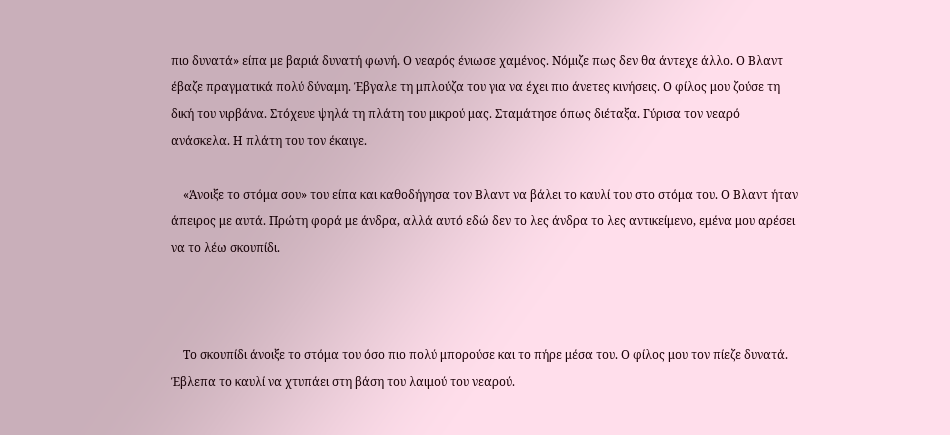πιο δυνατά» είπα με βαριά δυνατή φωνή. Ο νεαρός ένιωσε χαμένος. Νόμιζε πως δεν θα άντεχε άλλο. Ο Βλαντ έβαζε πραγματικά πολύ δύναμη. Έβγαλε τη μπλούζα του για να έχει πιο άνετες κινήσεις. Ο φίλος μου ζούσε τη δική του νιρβάνα. Στόχευε ψηλά τη πλάτη του μικρού μας. Σταμάτησε όπως διέταξα. Γύρισα τον νεαρό ανάσκελα. Η πλάτη του τον έκαιγε.

    «Άνοιξε το στόμα σου» του είπα και καθοδήγησα τον Βλαντ να βάλει το καυλί του στο στόμα του. Ο Βλαντ ήταν άπειρος με αυτά. Πρώτη φορά με άνδρα, αλλά αυτό εδώ δεν το λες άνδρα το λες αντικείμενο, εμένα μου αρέσει να το λέω σκουπίδι.



    Το σκουπίδι άνοιξε το στόμα του όσο πιο πολύ μπορούσε και το πήρε μέσα του. Ο φίλος μου τον πίεζε δυνατά. Έβλεπα το καυλί να χτυπάει στη βάση του λαιμού του νεαρού.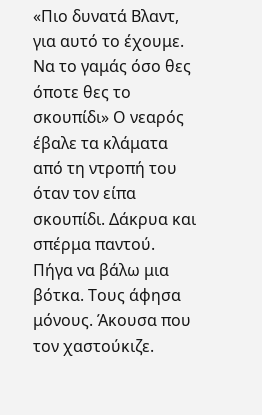«Πιο δυνατά Βλαντ, για αυτό το έχουμε. Να το γαμάς όσο θες όποτε θες το σκουπίδι» Ο νεαρός έβαλε τα κλάματα από τη ντροπή του όταν τον είπα σκουπίδι. Δάκρυα και σπέρμα παντού. Πήγα να βάλω μια βότκα. Τους άφησα μόνους. Άκουσα που τον χαστούκιζε.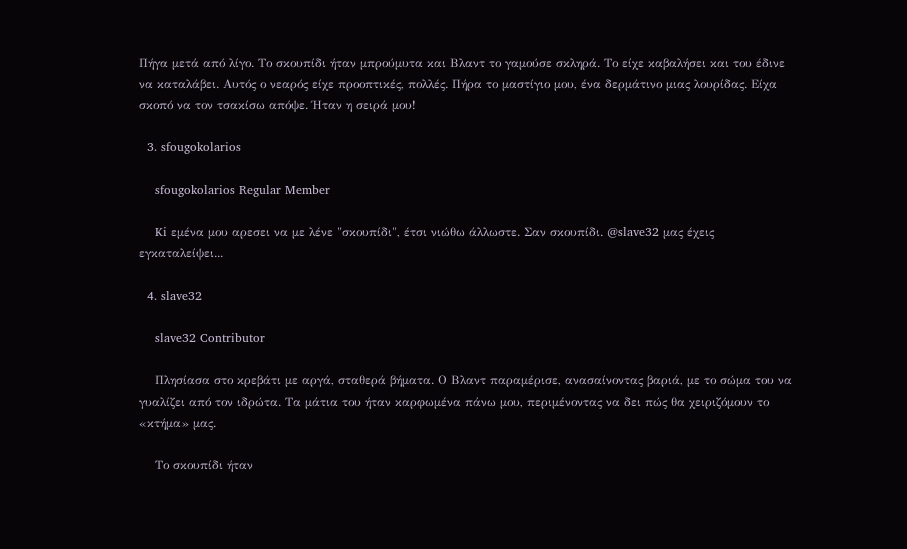Πήγα μετά από λίγο. Το σκουπίδι ήταν μπρούμυτα και Βλαντ το γαμούσε σκληρά. Το είχε καβαλήσει και του έδινε να καταλάβει. Αυτός ο νεαρός είχε προοπτικές, πολλές. Πήρα το μαστίγιο μου, ένα δερμάτινο μιας λουρίδας. Είχα σκοπό να τον τσακίσω απόψε. Ήταν η σειρά μου!

  3. sfougokolarios

    sfougokolarios Regular Member

    Ki εμένα μου αρεσει να με λένε "σκουπίδι", έτσι νιώθω άλλωστε. Σαν σκουπίδι. @slave32 μας έχεις εγκαταλείψει...

  4. slave32

    slave32 Contributor

    Πλησίασα στο κρεβάτι με αργά, σταθερά βήματα. Ο Βλαντ παραμέρισε, ανασαίνοντας βαριά, με το σώμα του να γυαλίζει από τον ιδρώτα. Τα μάτια του ήταν καρφωμένα πάνω μου, περιμένοντας να δει πώς θα χειριζόμουν το «κτήμα» μας.

    Το σκουπίδι ήταν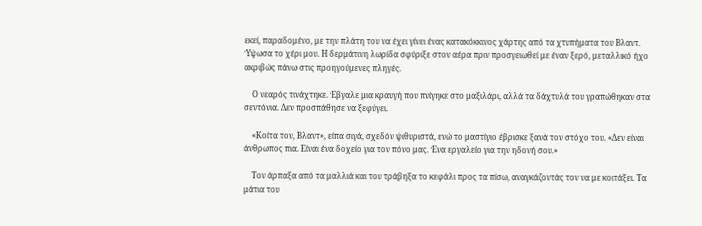εκεί, παραδομένο, με την πλάτη του να έχει γίνει ένας κατακόκκινος χάρτης από τα χτυπήματα του Βλαντ. Ύψωσα το χέρι μου. Η δερμάτινη λωρίδα σφύριξε στον αέρα πριν προσγειωθεί με έναν ξερό, μεταλλικό ήχο ακριβώς πάνω στις προηγούμενες πληγές.

    Ο νεαρός τινάχτηκε. Έβγαλε μια κραυγή που πνίγηκε στο μαξιλάρι, αλλά τα δάχτυλά του γραπώθηκαν στα σεντόνια. Δεν προσπάθησε να ξεφύγει.

    «Κοίτα τον, Βλαντ», είπα σιγά, σχεδόν ψιθυριστά, ενώ το μαστίγιο έβρισκε ξανά τον στόχο του. «Δεν είναι άνθρωπος πια. Είναι ένα δοχείο για τον πόνο μας. Ένα εργαλείο για την ηδονή σου.»

    Τον άρπαξα από τα μαλλιά και του τράβηξα το κεφάλι προς τα πίσω, αναγκάζοντάς τον να με κοιτάξει. Τα μάτια του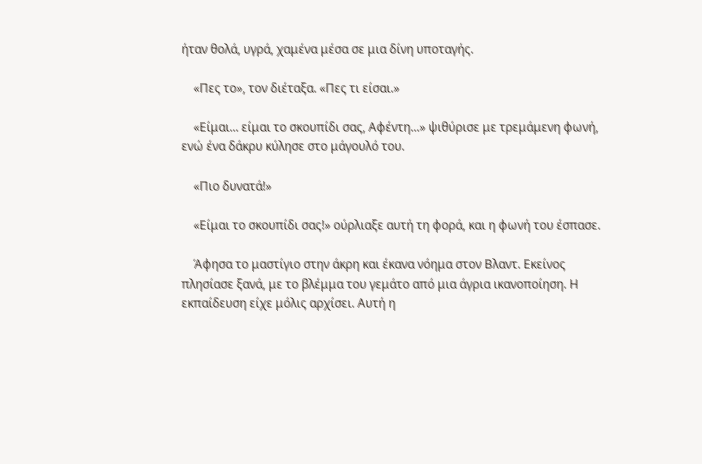ήταν θολά, υγρά, χαμένα μέσα σε μια δίνη υποταγής.

    «Πες το», τον διέταξα. «Πες τι είσαι.»

    «Είμαι... είμαι το σκουπίδι σας, Αφέντη...» ψιθύρισε με τρεμάμενη φωνή, ενώ ένα δάκρυ κύλησε στο μάγουλό του.

    «Πιο δυνατά!»

    «Είμαι το σκουπίδι σας!» ούρλιαξε αυτή τη φορά, και η φωνή του έσπασε.

    Άφησα το μαστίγιο στην άκρη και έκανα νόημα στον Βλαντ. Εκείνος πλησίασε ξανά, με το βλέμμα του γεμάτο από μια άγρια ικανοποίηση. Η εκπαίδευση είχε μόλις αρχίσει. Αυτή η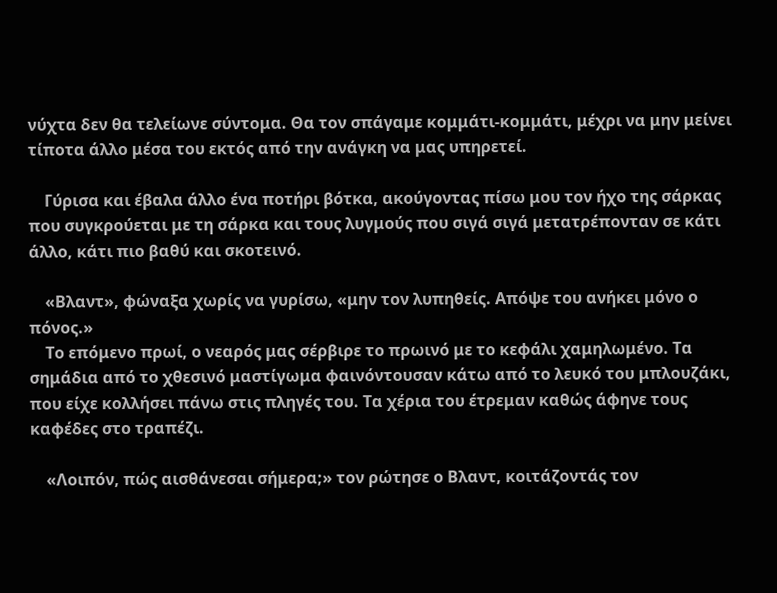νύχτα δεν θα τελείωνε σύντομα. Θα τον σπάγαμε κομμάτι-κομμάτι, μέχρι να μην μείνει τίποτα άλλο μέσα του εκτός από την ανάγκη να μας υπηρετεί.

    Γύρισα και έβαλα άλλο ένα ποτήρι βότκα, ακούγοντας πίσω μου τον ήχο της σάρκας που συγκρούεται με τη σάρκα και τους λυγμούς που σιγά σιγά μετατρέπονταν σε κάτι άλλο, κάτι πιο βαθύ και σκοτεινό.

    «Βλαντ», φώναξα χωρίς να γυρίσω, «μην τον λυπηθείς. Απόψε του ανήκει μόνο ο πόνος.»
    Το επόμενο πρωί, ο νεαρός μας σέρβιρε το πρωινό με το κεφάλι χαμηλωμένο. Τα σημάδια από το χθεσινό μαστίγωμα φαινόντουσαν κάτω από το λευκό του μπλουζάκι, που είχε κολλήσει πάνω στις πληγές του. Τα χέρια του έτρεμαν καθώς άφηνε τους καφέδες στο τραπέζι.

    «Λοιπόν, πώς αισθάνεσαι σήμερα;» τον ρώτησε ο Βλαντ, κοιτάζοντάς τον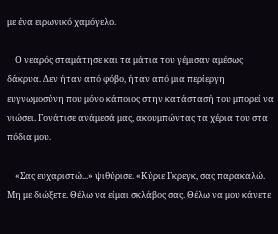με ένα ειρωνικό χαμόγελο.

    Ο νεαρός σταμάτησε και τα μάτια του γέμισαν αμέσως δάκρυα. Δεν ήταν από φόβο, ήταν από μια περίεργη ευγνωμοσύνη που μόνο κάποιος στην κατάστασή του μπορεί να νιώσει. Γονάτισε ανάμεσά μας, ακουμπώντας τα χέρια του στα πόδια μου.

    «Σας ευχαριστώ...» ψιθύρισε. «Κύριε Γκρεγκ, σας παρακαλώ. Μη με διώξετε. Θέλω να είμαι σκλάβος σας. Θέλω να μου κάνετε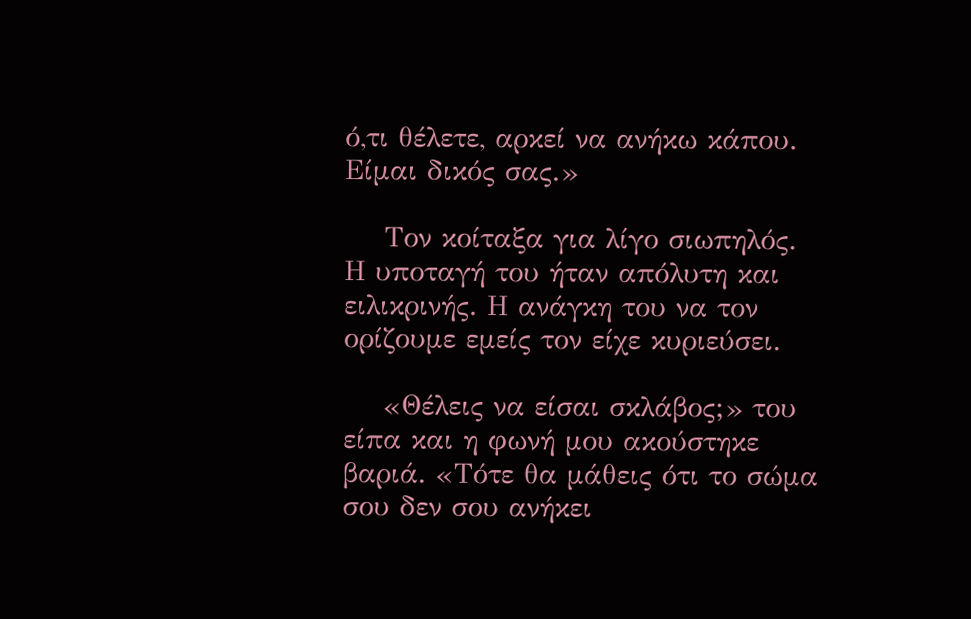ό,τι θέλετε, αρκεί να ανήκω κάπου. Είμαι δικός σας.»

    Τον κοίταξα για λίγο σιωπηλός. Η υποταγή του ήταν απόλυτη και ειλικρινής. Η ανάγκη του να τον ορίζουμε εμείς τον είχε κυριεύσει.

    «Θέλεις να είσαι σκλάβος;» του είπα και η φωνή μου ακούστηκε βαριά. «Τότε θα μάθεις ότι το σώμα σου δεν σου ανήκει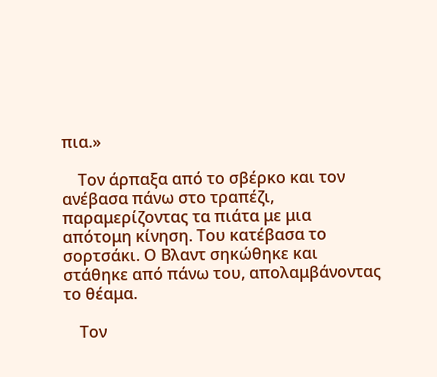πια.»

    Τον άρπαξα από το σβέρκο και τον ανέβασα πάνω στο τραπέζι, παραμερίζοντας τα πιάτα με μια απότομη κίνηση. Του κατέβασα το σορτσάκι. Ο Βλαντ σηκώθηκε και στάθηκε από πάνω του, απολαμβάνοντας το θέαμα.

    Τον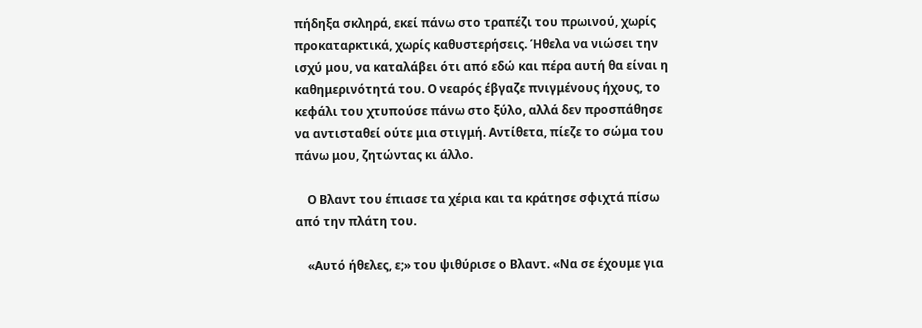πήδηξα σκληρά, εκεί πάνω στο τραπέζι του πρωινού, χωρίς προκαταρκτικά, χωρίς καθυστερήσεις. Ήθελα να νιώσει την ισχύ μου, να καταλάβει ότι από εδώ και πέρα αυτή θα είναι η καθημερινότητά του. Ο νεαρός έβγαζε πνιγμένους ήχους, το κεφάλι του χτυπούσε πάνω στο ξύλο, αλλά δεν προσπάθησε να αντισταθεί ούτε μια στιγμή. Αντίθετα, πίεζε το σώμα του πάνω μου, ζητώντας κι άλλο.

    Ο Βλαντ του έπιασε τα χέρια και τα κράτησε σφιχτά πίσω από την πλάτη του.

    «Αυτό ήθελες, ε;» του ψιθύρισε ο Βλαντ. «Να σε έχουμε για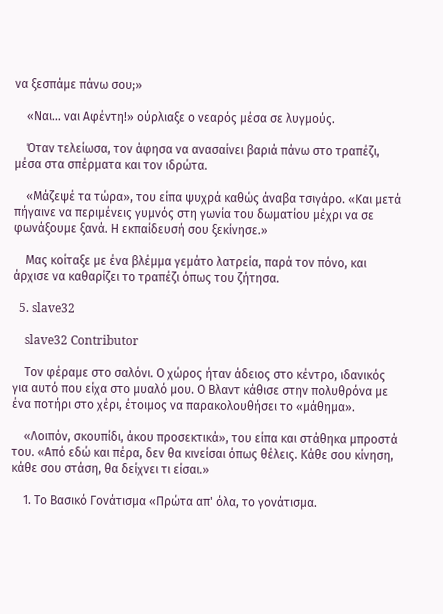να ξεσπάμε πάνω σου;»

    «Ναι... ναι Αφέντη!» ούρλιαξε ο νεαρός μέσα σε λυγμούς.

    Όταν τελείωσα, τον άφησα να ανασαίνει βαριά πάνω στο τραπέζι, μέσα στα σπέρματα και τον ιδρώτα.

    «Μάζεψέ τα τώρα», του είπα ψυχρά καθώς άναβα τσιγάρο. «Και μετά πήγαινε να περιμένεις γυμνός στη γωνία του δωματίου μέχρι να σε φωνάξουμε ξανά. Η εκπαίδευσή σου ξεκίνησε.»

    Μας κοίταξε με ένα βλέμμα γεμάτο λατρεία, παρά τον πόνο, και άρχισε να καθαρίζει το τραπέζι όπως του ζήτησα.

  5. slave32

    slave32 Contributor

    Τον φέραμε στο σαλόνι. Ο χώρος ήταν άδειος στο κέντρο, ιδανικός για αυτό που είχα στο μυαλό μου. Ο Βλαντ κάθισε στην πολυθρόνα με ένα ποτήρι στο χέρι, έτοιμος να παρακολουθήσει το «μάθημα».

    «Λοιπόν, σκουπίδι, άκου προσεκτικά», του είπα και στάθηκα μπροστά του. «Από εδώ και πέρα, δεν θα κινείσαι όπως θέλεις. Κάθε σου κίνηση, κάθε σου στάση, θα δείχνει τι είσαι.»

    1. Το Βασικό Γονάτισμα «Πρώτα απ' όλα, το γονάτισμα.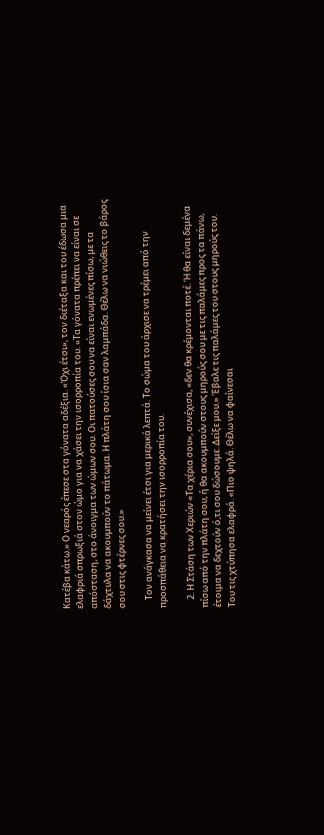Κατέβα κάτω.» Ο νεαρός έπεσε στα γόνατα αδέξια. «Όχι έτσι», τον διέταξα και του έδωσα μια ελαφριά σπρωξιά στον ώμο για να χάσει την ισορροπία του. «Τα γόνατα πρέπει να είναι σε απόσταση, στο άνοιγμα των ώμων σου. Οι πατούσες σου να είναι ενωμένες πίσω, με τα δάχτυλα να ακουμπούν το πάτωμα. Η πλάτη σου ίσια σαν λαμπάδα. Θέλω να νιώθεις το βάρος σου στις φτέρνες σου.»

    Τον ανάγκασα να μείνει έτσι για μερικά λεπτά. Το σώμα του άρχισε να τρέμει από την προσπάθεια να κρατήσει την ισορροπία του.

    2. Η Στάση των Χεριών «Τα χέρια σου», συνέχισα, «δεν θα κρέμονται ποτέ. Ή θα είναι δεμένα πίσω από την πλάτη σου, ή θα ακουμπούν στους μηρούς σου με τις παλάμες προς τα πάνω, έτοιμα να δεχτούν ό,τι σου δώσουμε. Δείξε μου.» Έβαλε τις παλάμες του στους μηρούς του. Του τις χτύπησα ελαφρά. «Πιο ψηλά. Θέλω να φαίνεσαι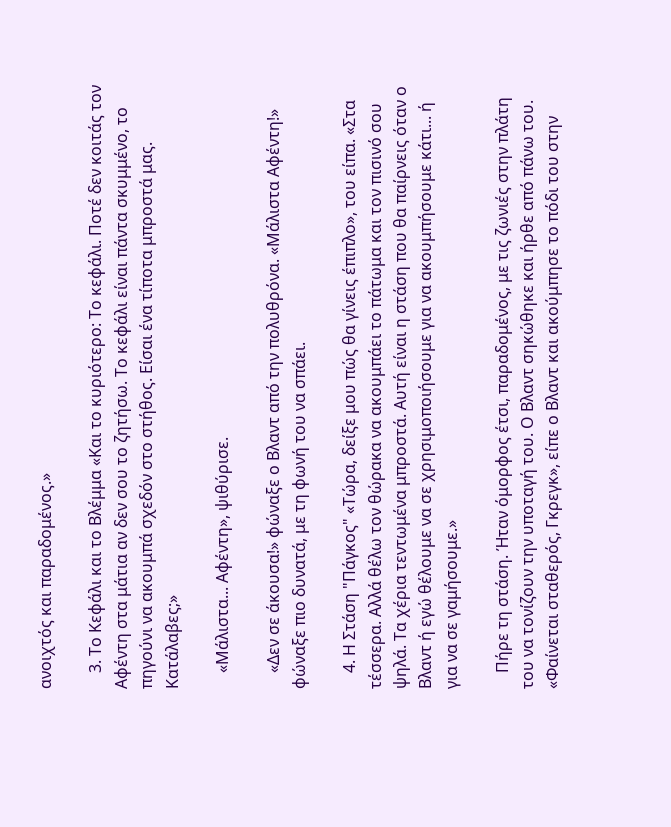ανοιχτός και παραδομένος.»

    3. Το Κεφάλι και το Βλέμμα «Και το κυριότερο: Το κεφάλι. Ποτέ δεν κοιτάς τον Αφέντη στα μάτια αν δεν σου το ζητήσω. Το κεφάλι είναι πάντα σκυμμένο, το πηγούνι να ακουμπά σχεδόν στο στήθος. Είσαι ένα τίποτα μπροστά μας. Κατάλαβες;»

    «Μάλιστα... Αφέντη», ψιθύρισε.

    «Δεν σε άκουσα!» φώναξε ο Βλαντ από την πολυθρόνα. «Μάλιστα Αφέντη!» φώναξε πιο δυνατά, με τη φωνή του να σπάει.

    4. Η Στάση "Πάγκος" «Τώρα, δείξε μου πώς θα γίνεις έπιπλο», του είπα. «Στα τέσσερα. Αλλά θέλω τον θώρακα να ακουμπάει το πάτωμα και τον πισινό σου ψηλά. Τα χέρια τεντωμένα μπροστά. Αυτή είναι η στάση που θα παίρνεις όταν ο Βλαντ ή εγώ θέλουμε να σε χρησιμοποιήσουμε για να ακουμπήσουμε κάτι... ή για να σε γαμήσουμε.»

    Πήρε τη στάση. Ήταν όμορφος έτσι, παραδομένος, με τις ζωνιές στην πλάτη του να τονίζουν την υποταγή του. Ο Βλαντ σηκώθηκε και ήρθε από πάνω του. «Φαίνεται σταθερός, Γκρεγκ», είπε ο Βλαντ και ακούμπησε το πόδι του στην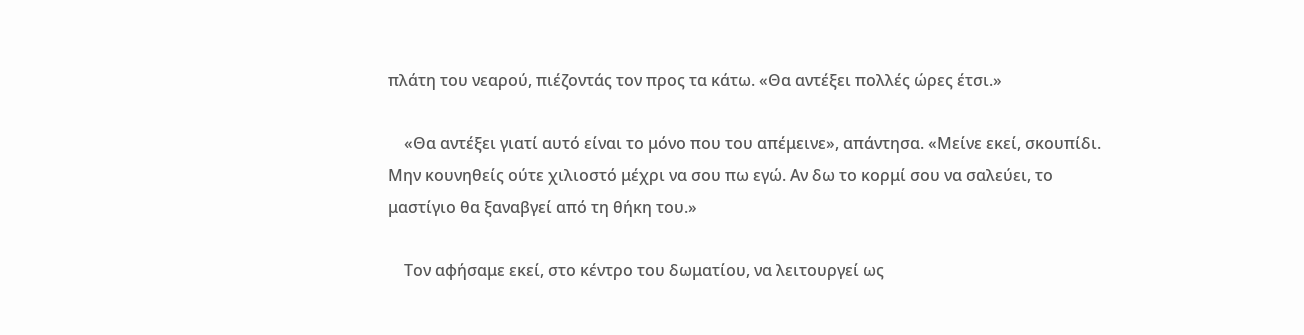πλάτη του νεαρού, πιέζοντάς τον προς τα κάτω. «Θα αντέξει πολλές ώρες έτσι.»

    «Θα αντέξει γιατί αυτό είναι το μόνο που του απέμεινε», απάντησα. «Μείνε εκεί, σκουπίδι. Μην κουνηθείς ούτε χιλιοστό μέχρι να σου πω εγώ. Αν δω το κορμί σου να σαλεύει, το μαστίγιο θα ξαναβγεί από τη θήκη του.»

    Τον αφήσαμε εκεί, στο κέντρο του δωματίου, να λειτουργεί ως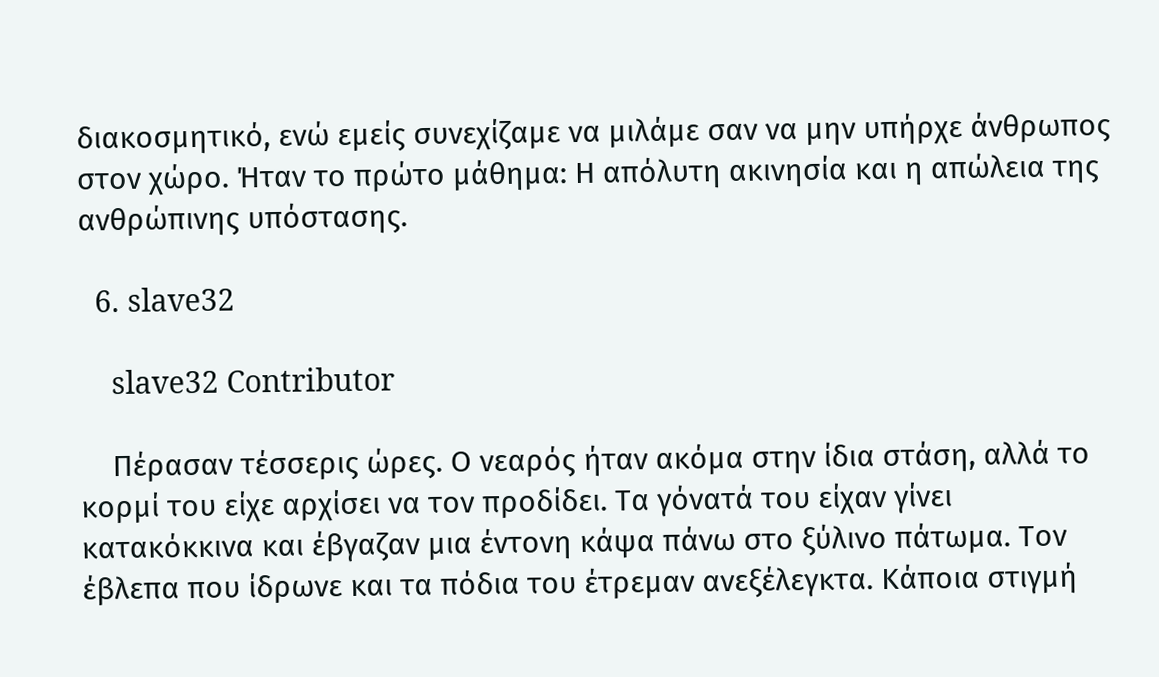διακοσμητικό, ενώ εμείς συνεχίζαμε να μιλάμε σαν να μην υπήρχε άνθρωπος στον χώρο. Ήταν το πρώτο μάθημα: Η απόλυτη ακινησία και η απώλεια της ανθρώπινης υπόστασης.

  6. slave32

    slave32 Contributor

    Πέρασαν τέσσερις ώρες. Ο νεαρός ήταν ακόμα στην ίδια στάση, αλλά το κορμί του είχε αρχίσει να τον προδίδει. Τα γόνατά του είχαν γίνει κατακόκκινα και έβγαζαν μια έντονη κάψα πάνω στο ξύλινο πάτωμα. Τον έβλεπα που ίδρωνε και τα πόδια του έτρεμαν ανεξέλεγκτα. Κάποια στιγμή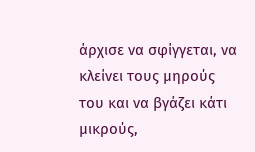άρχισε να σφίγγεται, να κλείνει τους μηρούς του και να βγάζει κάτι μικρούς,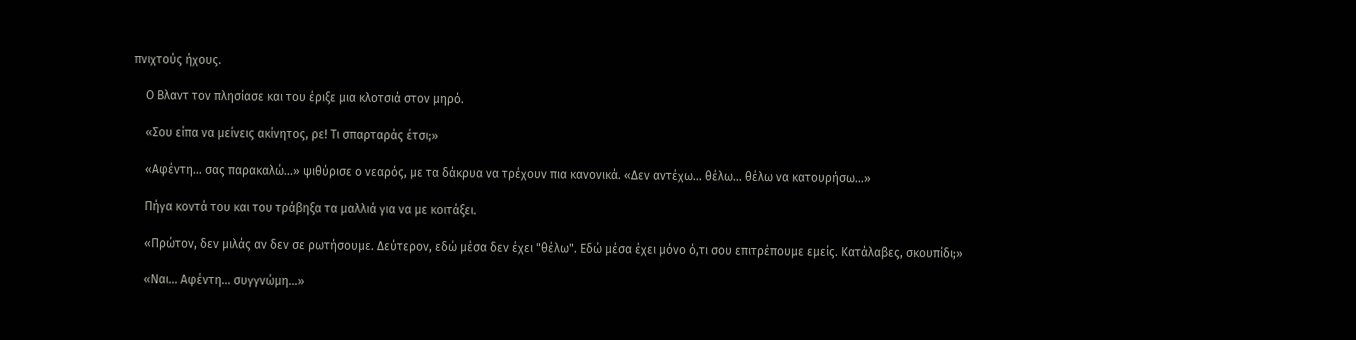πνιχτούς ήχους.

    Ο Βλαντ τον πλησίασε και του έριξε μια κλοτσιά στον μηρό.

    «Σου είπα να μείνεις ακίνητος, ρε! Τι σπαρταράς έτσι;»

    «Αφέντη... σας παρακαλώ...» ψιθύρισε ο νεαρός, με τα δάκρυα να τρέχουν πια κανονικά. «Δεν αντέχω... θέλω... θέλω να κατουρήσω...»

    Πήγα κοντά του και του τράβηξα τα μαλλιά για να με κοιτάξει.

    «Πρώτον, δεν μιλάς αν δεν σε ρωτήσουμε. Δεύτερον, εδώ μέσα δεν έχει "θέλω". Εδώ μέσα έχει μόνο ό,τι σου επιτρέπουμε εμείς. Κατάλαβες, σκουπίδι;»

    «Ναι... Αφέντη... συγγνώμη...»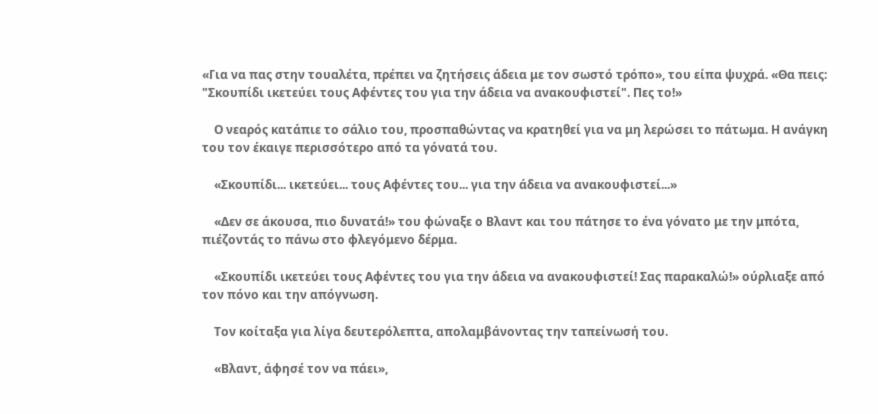«Για να πας στην τουαλέτα, πρέπει να ζητήσεις άδεια με τον σωστό τρόπο», του είπα ψυχρά. «Θα πεις: "Σκουπίδι ικετεύει τους Αφέντες του για την άδεια να ανακουφιστεί". Πες το!»

    Ο νεαρός κατάπιε το σάλιο του, προσπαθώντας να κρατηθεί για να μη λερώσει το πάτωμα. Η ανάγκη του τον έκαιγε περισσότερο από τα γόνατά του.

    «Σκουπίδι... ικετεύει... τους Αφέντες του... για την άδεια να ανακουφιστεί...»

    «Δεν σε άκουσα, πιο δυνατά!» του φώναξε ο Βλαντ και του πάτησε το ένα γόνατο με την μπότα, πιέζοντάς το πάνω στο φλεγόμενο δέρμα.

    «Σκουπίδι ικετεύει τους Αφέντες του για την άδεια να ανακουφιστεί! Σας παρακαλώ!» ούρλιαξε από τον πόνο και την απόγνωση.

    Τον κοίταξα για λίγα δευτερόλεπτα, απολαμβάνοντας την ταπείνωσή του.

    «Βλαντ, άφησέ τον να πάει»,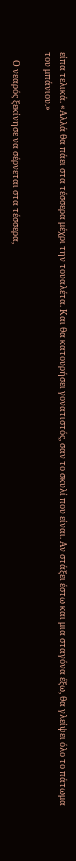είπα τελικά. «Αλλά θα πάει στα τέσσερα μέχρι την τουαλέτα. Και θα κατουρήσει γονατιστός, σαν το σκυλί που είναι. Αν στάξει έστω και μια σταγόνα έξω, θα γλείψει όλο το πάτωμα του μπάνιου.»

    Ο νεαρός ξεκίνησε να σέρνεται στα τέσσερα,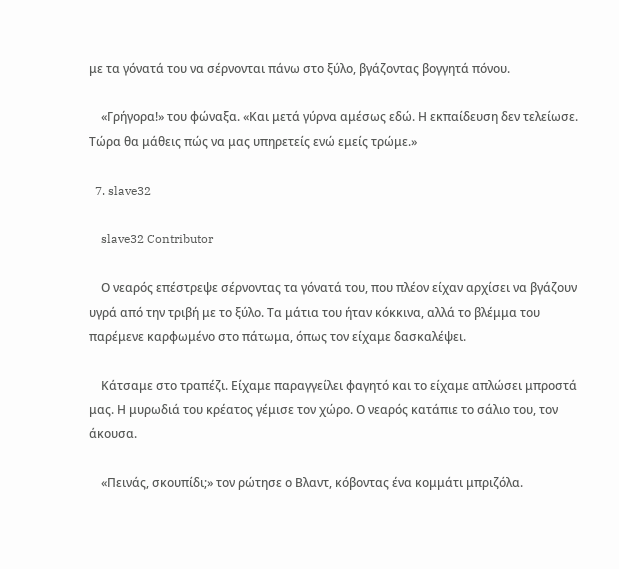με τα γόνατά του να σέρνονται πάνω στο ξύλο, βγάζοντας βογγητά πόνου.

    «Γρήγορα!» του φώναξα. «Και μετά γύρνα αμέσως εδώ. Η εκπαίδευση δεν τελείωσε. Τώρα θα μάθεις πώς να μας υπηρετείς ενώ εμείς τρώμε.»

  7. slave32

    slave32 Contributor

    Ο νεαρός επέστρεψε σέρνοντας τα γόνατά του, που πλέον είχαν αρχίσει να βγάζουν υγρά από την τριβή με το ξύλο. Τα μάτια του ήταν κόκκινα, αλλά το βλέμμα του παρέμενε καρφωμένο στο πάτωμα, όπως τον είχαμε δασκαλέψει.

    Κάτσαμε στο τραπέζι. Είχαμε παραγγείλει φαγητό και το είχαμε απλώσει μπροστά μας. Η μυρωδιά του κρέατος γέμισε τον χώρο. Ο νεαρός κατάπιε το σάλιο του, τον άκουσα.

    «Πεινάς, σκουπίδι;» τον ρώτησε ο Βλαντ, κόβοντας ένα κομμάτι μπριζόλα.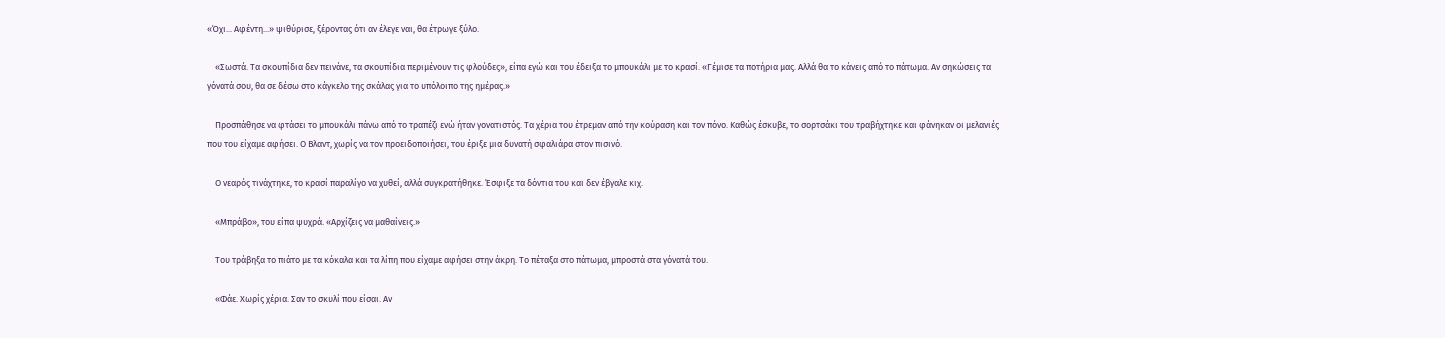«Όχι... Αφέντη...» ψιθύρισε, ξέροντας ότι αν έλεγε ναι, θα έτρωγε ξύλο.

    «Σωστά. Τα σκουπίδια δεν πεινάνε, τα σκουπίδια περιμένουν τις φλούδες», είπα εγώ και του έδειξα το μπουκάλι με το κρασί. «Γέμισε τα ποτήρια μας. Αλλά θα το κάνεις από το πάτωμα. Αν σηκώσεις τα γόνατά σου, θα σε δέσω στο κάγκελο της σκάλας για το υπόλοιπο της ημέρας.»

    Προσπάθησε να φτάσει το μπουκάλι πάνω από το τραπέζι ενώ ήταν γονατιστός. Τα χέρια του έτρεμαν από την κούραση και τον πόνο. Καθώς έσκυβε, το σορτσάκι του τραβήχτηκε και φάνηκαν οι μελανιές που του είχαμε αφήσει. Ο Βλαντ, χωρίς να τον προειδοποιήσει, του έριξε μια δυνατή σφαλιάρα στον πισινό.

    Ο νεαρός τινάχτηκε, το κρασί παραλίγο να χυθεί, αλλά συγκρατήθηκε. Έσφιξε τα δόντια του και δεν έβγαλε κιχ.

    «Μπράβο», του είπα ψυχρά. «Αρχίζεις να μαθαίνεις.»

    Του τράβηξα το πιάτο με τα κόκαλα και τα λίπη που είχαμε αφήσει στην άκρη. Το πέταξα στο πάτωμα, μπροστά στα γόνατά του.

    «Φάε. Χωρίς χέρια. Σαν το σκυλί που είσαι. Αν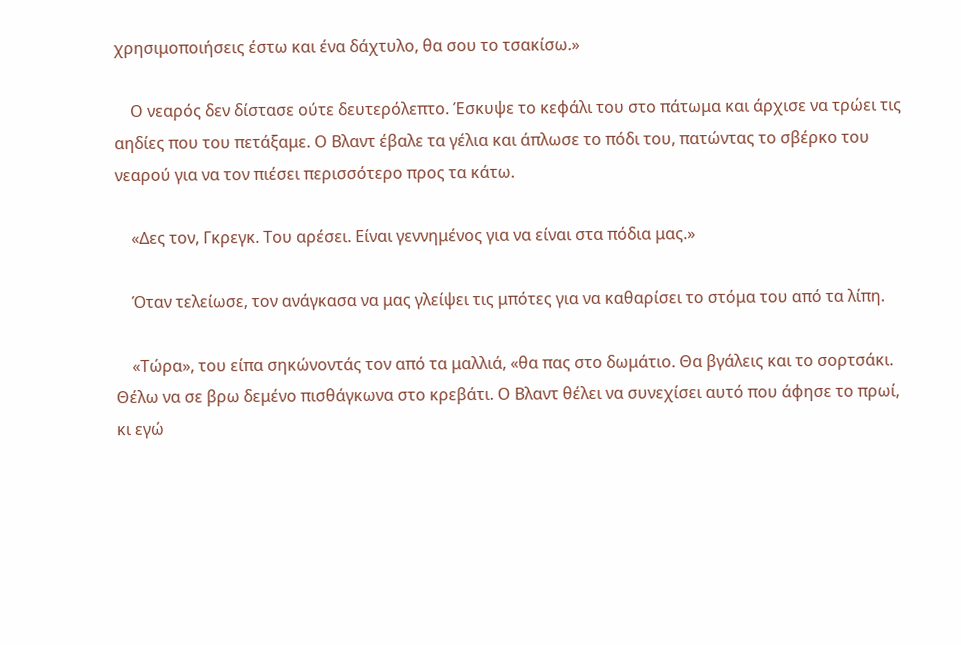χρησιμοποιήσεις έστω και ένα δάχτυλο, θα σου το τσακίσω.»

    Ο νεαρός δεν δίστασε ούτε δευτερόλεπτο. Έσκυψε το κεφάλι του στο πάτωμα και άρχισε να τρώει τις αηδίες που του πετάξαμε. Ο Βλαντ έβαλε τα γέλια και άπλωσε το πόδι του, πατώντας το σβέρκο του νεαρού για να τον πιέσει περισσότερο προς τα κάτω.

    «Δες τον, Γκρεγκ. Του αρέσει. Είναι γεννημένος για να είναι στα πόδια μας.»

    Όταν τελείωσε, τον ανάγκασα να μας γλείψει τις μπότες για να καθαρίσει το στόμα του από τα λίπη.

    «Τώρα», του είπα σηκώνοντάς τον από τα μαλλιά, «θα πας στο δωμάτιο. Θα βγάλεις και το σορτσάκι. Θέλω να σε βρω δεμένο πισθάγκωνα στο κρεβάτι. Ο Βλαντ θέλει να συνεχίσει αυτό που άφησε το πρωί, κι εγώ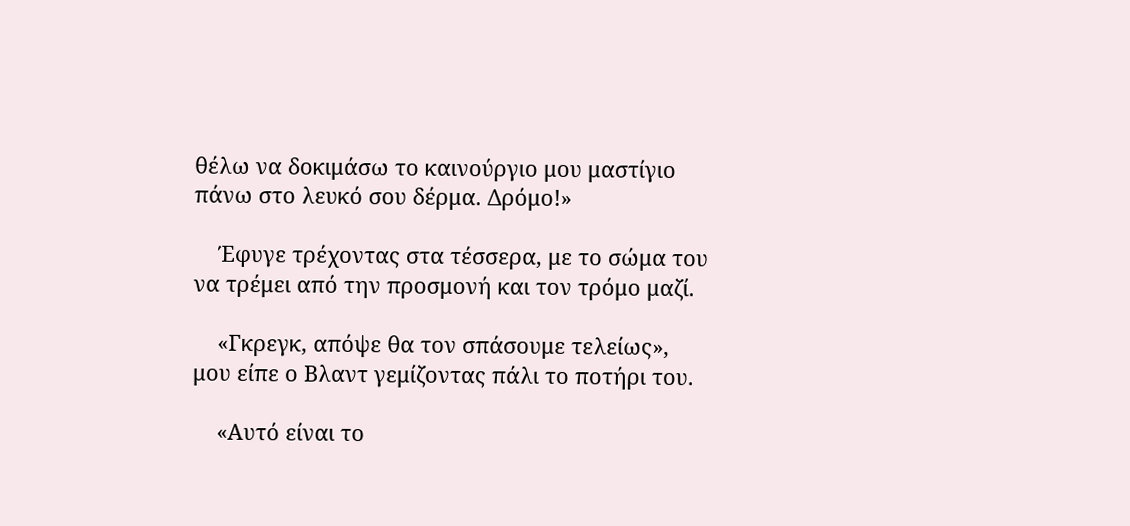θέλω να δοκιμάσω το καινούργιο μου μαστίγιο πάνω στο λευκό σου δέρμα. Δρόμο!»

    Έφυγε τρέχοντας στα τέσσερα, με το σώμα του να τρέμει από την προσμονή και τον τρόμο μαζί.

    «Γκρεγκ, απόψε θα τον σπάσουμε τελείως», μου είπε ο Βλαντ γεμίζοντας πάλι το ποτήρι του.

    «Αυτό είναι το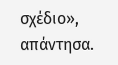σχέδιο», απάντησα.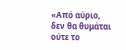«Από αύριο, δεν θα θυμάται ούτε το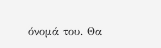όνομά του. Θα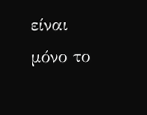είναι μόνο το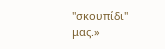"σκουπίδι" μας.»